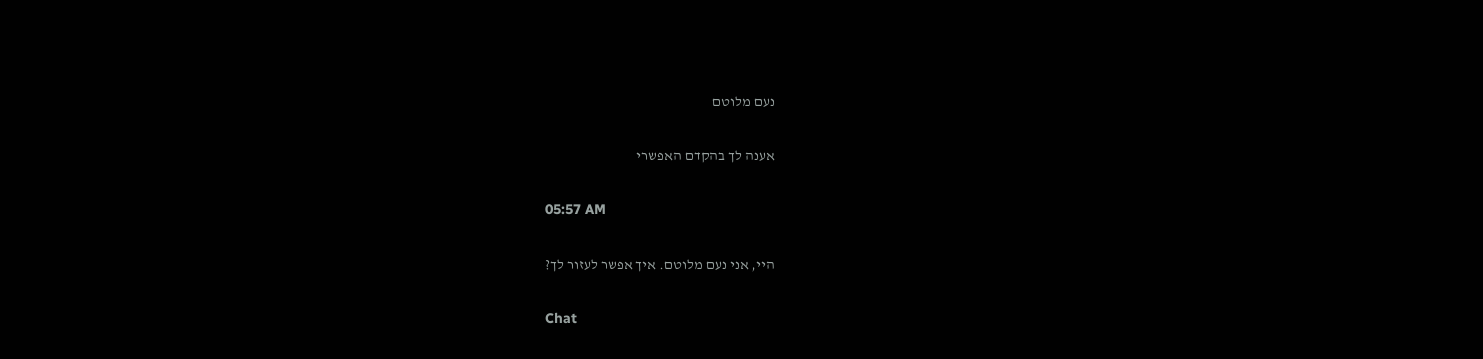נעם מלוטם

אענה לך בהקדם האפשרי

05:57 AM

היי, אני נעם מלוטם. איך אפשר לעזור לך?

Chat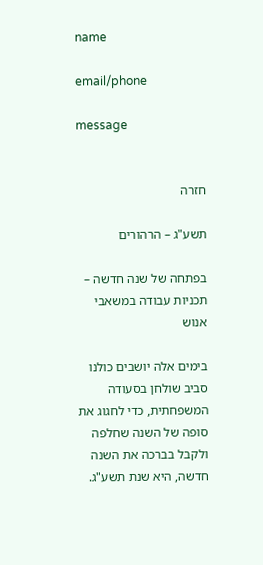name

email/phone

message


חזרה

תשע"ג – הרהורים

בפתחה של שנה חדשה – תכניות עבודה במשאבי אנוש

בימים אלה יושבים כולנו סביב שולחן בסעודה המשפחתית, כדי לחגוג את סופה של השנה שחלפה ולקבל בברכה את השנה חדשה, היא שנת תשע"ג.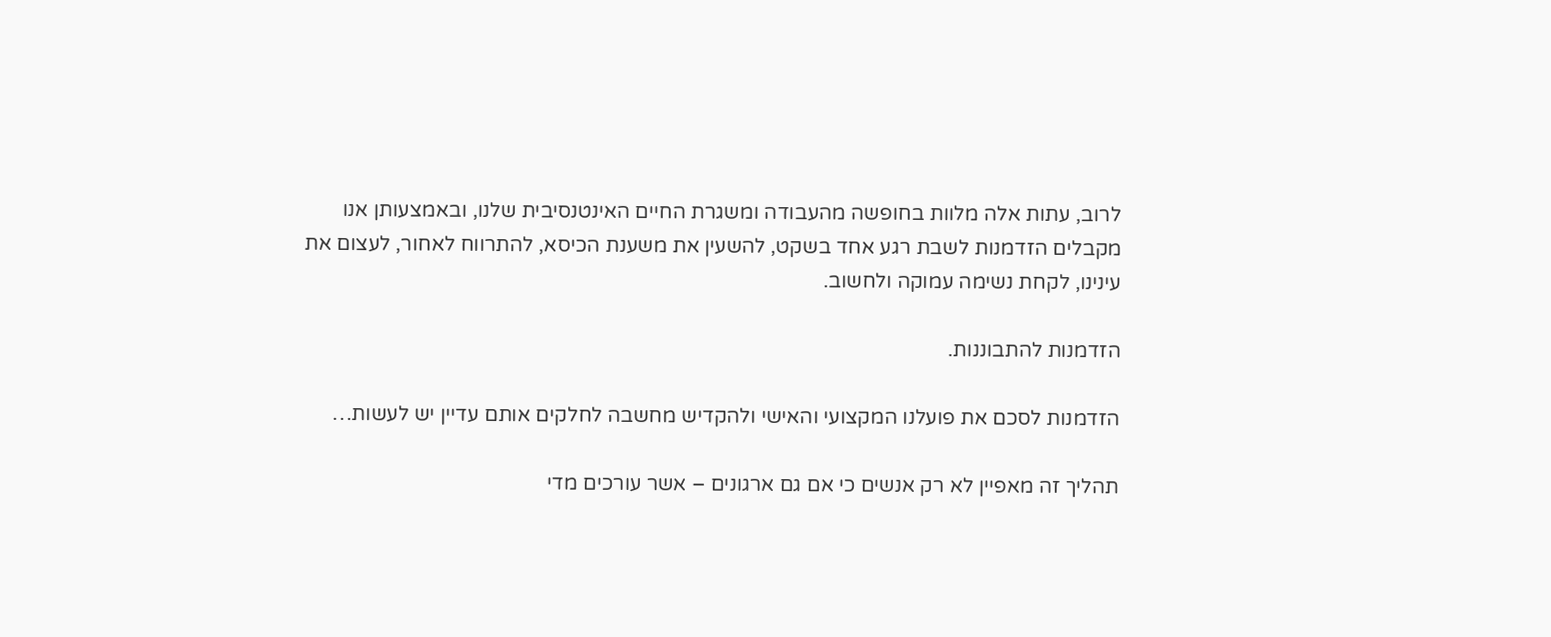לרוב, עתות אלה מלוות בחופשה מהעבודה ומשגרת החיים האינטנסיבית שלנו, ובאמצעותן אנו מקבלים הזדמנות לשבת רגע אחד בשקט, להשעין את משענת הכיסא, להתרווח לאחור, לעצום את עינינו, לקחת נשימה עמוקה ולחשוב.

הזדמנות להתבוננות.

הזדמנות לסכם את פועלנו המקצועי והאישי ולהקדיש מחשבה לחלקים אותם עדיין יש לעשות…

תהליך זה מאפיין לא רק אנשים כי אם גם ארגונים – אשר עורכים מדי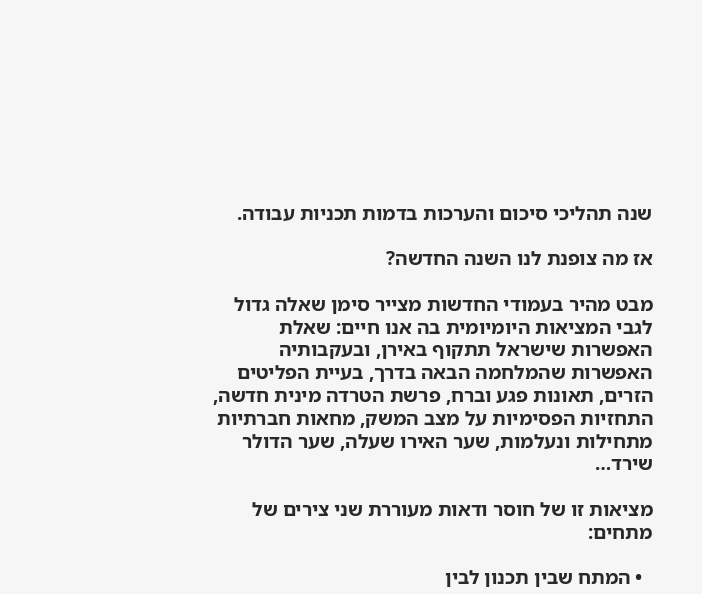שנה תהליכי סיכום והערכות בדמות תכניות עבודה.

אז מה צופנת לנו השנה החדשה?

מבט מהיר בעמודי החדשות מצייר סימן שאלה גדול לגבי המציאות היומיומית בה אנו חיים: שאלת האפשרות שישראל תתקוף באירן, ובעקבותיה האפשרות שהמלחמה הבאה בדרך, בעיית הפליטים הזרים, תאונות פגע וברח, פרשת הטרדה מינית חדשה, התחזיות הפסימיות על מצב המשק, מחאות חברתיות מתחילות ונעלמות, שער האירו שעלה, שער הדולר שירד…

מציאות זו של חוסר ודאות מעוררת שני צירים של מתחים:

  • המתח שבין תכנון לבין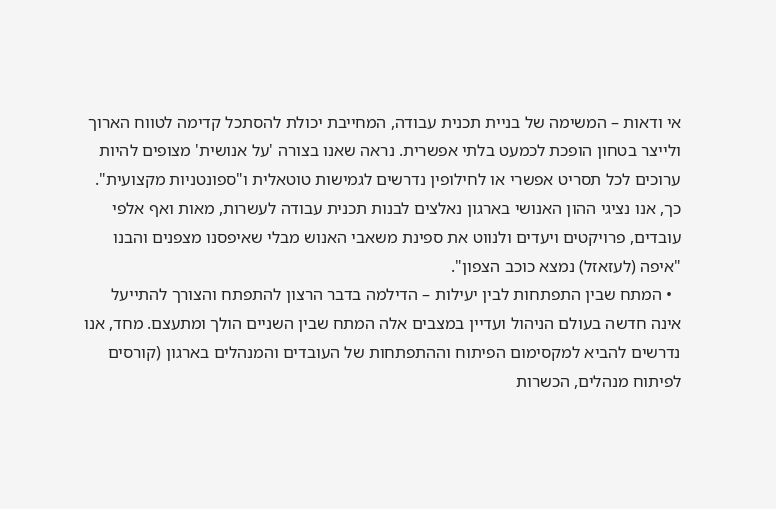אי ודאות – המשימה של בניית תכנית עבודה, המחייבת יכולת להסתכל קדימה לטווח הארוך ולייצר בטחון הופכת לכמעט בלתי אפשרית. נראה שאנו בצורה 'על אנושית' מצופים להיות ערוכים לכל תסריט אפשרי או לחילופין נדרשים לגמישות טוטאלית ו"ספונטניות מקצועית". כך, אנו נציגי ההון האנושי בארגון נאלצים לבנות תכנית עבודה לעשרות, מאות ואף אלפי עובדים, פרויקטים ויעדים ולנווט את ספינת משאבי האנוש מבלי שאיפסנו מצפנים והבנו "איפה (לעזאזל) נמצא כוכב הצפון".
  • המתח שבין התפתחות לבין יעילות – הדילמה בדבר הרצון להתפתח והצורך להתייעל אינה חדשה בעולם הניהול ועדיין במצבים אלה המתח שבין השניים הולך ומתעצם. מחד, אנו נדרשים להביא למקסימום הפיתוח וההתפתחות של העובדים והמנהלים בארגון (קורסים לפיתוח מנהלים, הכשרות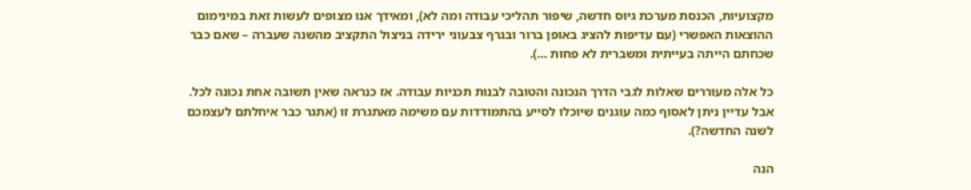מקצועיות, הכנסת מערכת גיוס חדשה, שיפור תהליכי עבודה ומה לא), ומאידך אנו מצופים לעשות זאת במינימום ההוצאות האפשרי (עם עדיפות להציג באופן ברור ובגרף צבעוני ירידה בניצול התקציב מהשנה שעברה – שאם כבר שכחתם הייתה בעייתית ומשברית לא פחות …).

כל אלה מעוררים שאלות לגבי הדרך הנכונה והטובה לבנות תכניות עבודה. אז כנראה שאין תשובה אחת נכונה לכל. אבל עדיין ניתן לאסוף כמה עוגנים שיוכלו לסייע בהתמודדות עם משימה מאתגרת זו (אתגר כבר איחלתם לעצמכם לשנה החדשה?).

הנה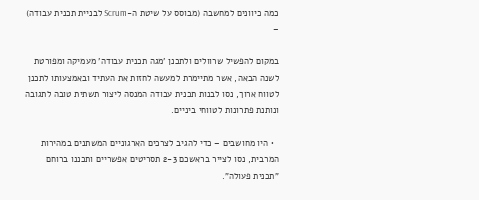כמה כיוונים למחשבה (מבוסס על שיטת ה-Scrum לבניית תכנית עבודה) –

במקום להפשיל שרוולים ולתכנן 'מגה תכנית עבודה' מעמיקה ומפורטת לשנה הבאה, אשר מתיימרת למעשה לחזות את העתיד ובאמצעותו לתכנן לטווח ארוך, נסו לבנות תכנית עבודה המנסה ליצור תשתית טובה לתגובה ונותנת פתרונות לטווחי ביניים.

  • היו מחושבים – כדי להגיב לצרכים הארגוניים המשתנים במהירות המרבית, נסו לצייר בראשכם 2-3 תסריטים אפשריים ותכננו ברוחם "תכנית פעולה".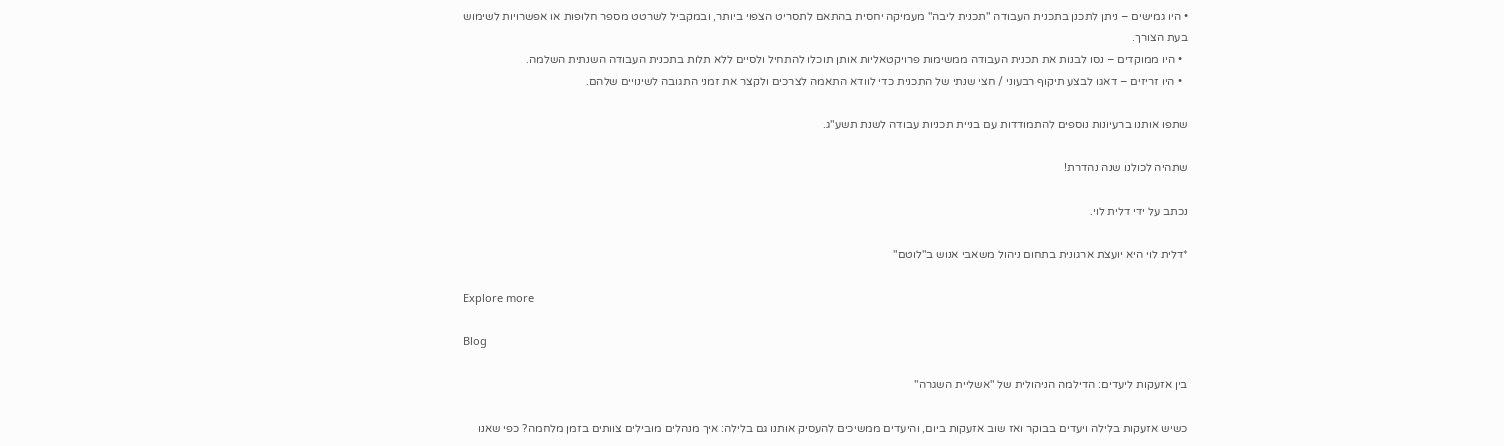• היו גמישים – ניתן לתכנן בתכנית העבודה "תכנית ליבה" מעמיקה יחסית בהתאם לתסריט הצפוי ביותר, ובמקביל לשרטט מספר חלופות או אפשרויות לשימוש בעת הצורך.
  • היו ממוקדים – נסו לבנות את תכנית העבודה ממשימות פרויקטאליות אותן תוכלו להתחיל ולסיים ללא תלות בתכנית העבודה השנתית השלמה.
  • היו זריזים – דאגו לבצע תיקוף רבעוני / חצי שנתי של התכנית כדי לוודא התאמה לצרכים ולקצר את זמני התגובה לשינויים שלהם.

שתפו אותנו ברעיונות נוספים להתמודדות עם בניית תכניות עבודה לשנת תשע"ג.

שתהיה לכולנו שנה נהדרת!

נכתב על ידי דלית לוי.

*דלית לוי היא יועצת ארגונית בתחום ניהול משאבי אנוש ב"לוטם"

Explore more

Blog

בין אזעקות ליעדים: הדילמה הניהולית של "אשליית השגרה"

כשיש אזעקות בלילה ויעדים בבוקר ואז שוב אזעקות ביום, והיעדים ממשיכים להעסיק אותנו גם בלילה: איך מנהלים מובילים צוותים בזמן מלחמה? כפי שאנו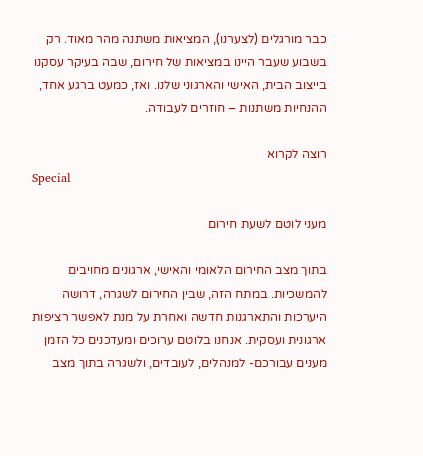כבר מורגלים (לצערנו), המציאות משתנה מהר מאוד. רק בשבוע שעבר היינו במציאות של חירום, שבה בעיקר עסקנו בייצוב הבית, האישי והארגוני שלנו. ואז, כמעט ברגע אחד, ההנחיות משתנות – חוזרים לעבודה.

רוצה לקרוא
Special

מעני לוטם לשעת חירום

בתוך מצב החירום הלאומי והאישי, ארגונים מחויבים להמשכיות. במתח הזה, שבין החירום לשגרה, דרושה היערכות והתארגנות חדשה ואחרת על מנת לאפשר רציפות ארגונית ועסקית. אנחנו בלוטם ערוכים ומעדכנים כל הזמן מענים עבורכם- למנהלים, לעובדים, ולשגרה בתוך מצב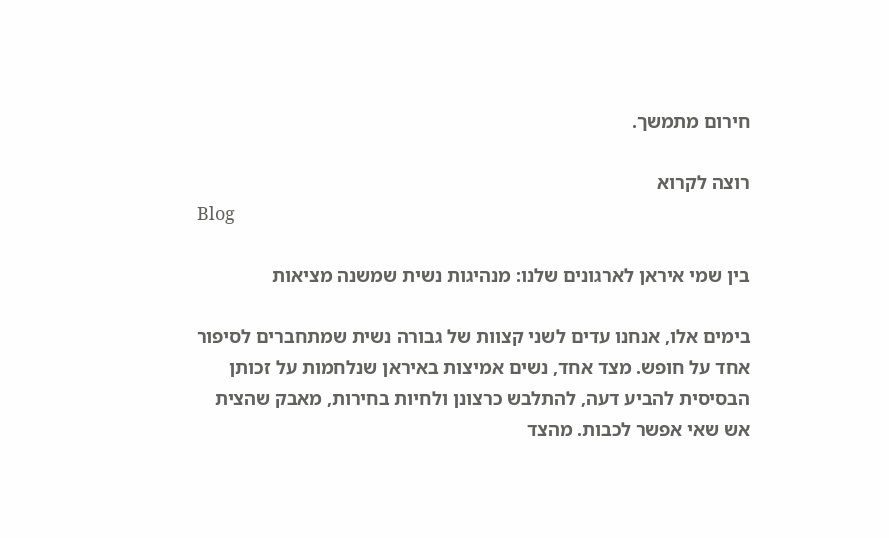חירום מתמשך.

רוצה לקרוא
Blog

בין שמי איראן לארגונים שלנו: מנהיגות נשית שמשנה מציאות

בימים אלו, אנחנו עדים לשני קצוות של גבורה נשית שמתחברים לסיפור אחד על חופש. מצד אחד, נשים אמיצות באיראן שנלחמות על זכותן הבסיסית להביע דעה, להתלבש כרצונן ולחיות בחירות, מאבק שהצית אש שאי אפשר לכבות. מהצד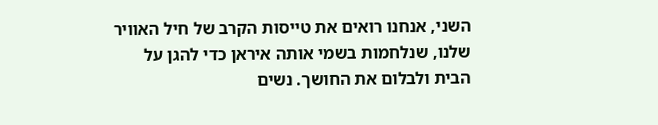השני, אנחנו רואים את טייסות הקרב של חיל האוויר שלנו, שנלחמות בשמי אותה איראן כדי להגן על הבית ולבלום את החושך. נשים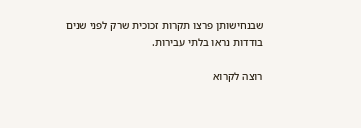שבנחישותן פרצו תקרות זכוכית שרק לפני שנים בודדות נראו בלתי עבירות.

רוצה לקרוא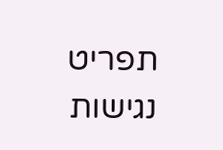תפריט נגישות